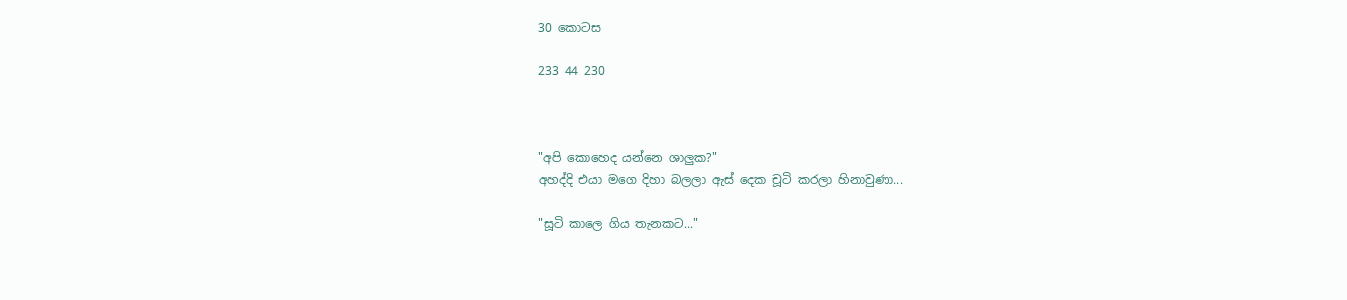30 කොටස

233 44 230



"අපි කොහෙද යන්නෙ ශාලුක?"
අහද්දි එයා මගෙ දිහා බලලා ඇස් දෙක චූටි කරලා හිනාවුණා...

"සූටි කාලෙ ගිය තැනකට..."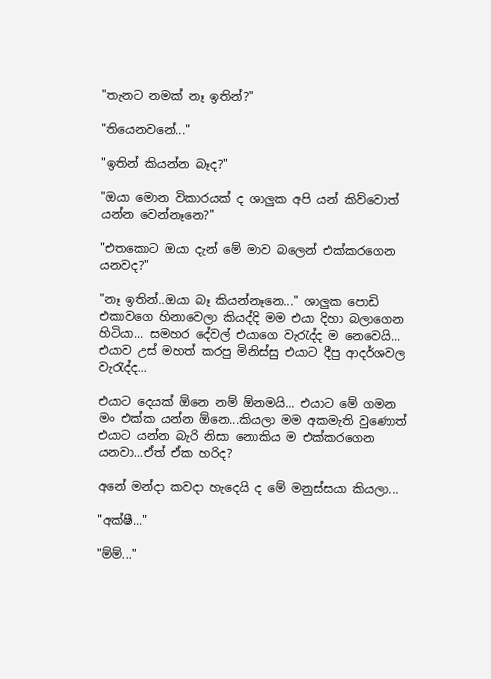"තැනට නමක් නෑ ඉතින්?"

"තියෙනවනේ..."

"ඉතින් කියන්න බෑද?"

"ඔයා මොන විකාරයක් ද ශාලුක අපි යන් කිව්වොත් යන්න වෙන්නෑනෙ?"

"එතකොට ඔයා දැන් මේ මාව බලෙන් එක්කරගෙන යනවද?"

"නෑ ඉතින්..ඔයා බෑ කියන්නෑනෙ..." ශාලුක පොඩි එකාවගෙ හිනාවෙලා කියද්දි මම එයා දිහා බලාගෙන හිටියා... සමහර දේවල් එයාගෙ වැරැද්ද ම නෙවෙයි... එයාව උස් මහත් කරපු මිනිස්සු එයාට දීපු ආදර්ශවල වැරැද්ද...

එයාට දෙයක් ඕනෙ නම් ඕනමයි... එයාට මේ ගමන මං එක්ක යන්න ඕනෙ...කියලා මම අකමැති වුණොත් එයාට යන්න බැරි නිසා නොකිය ම එක්කරගෙන යනවා...ඒත් ඒක හරිද?

අනේ මන්දා කවදා හැදෙයි ද මේ මනුස්සයා කියලා...

"අක්ෂී..."

"ම්ම්..."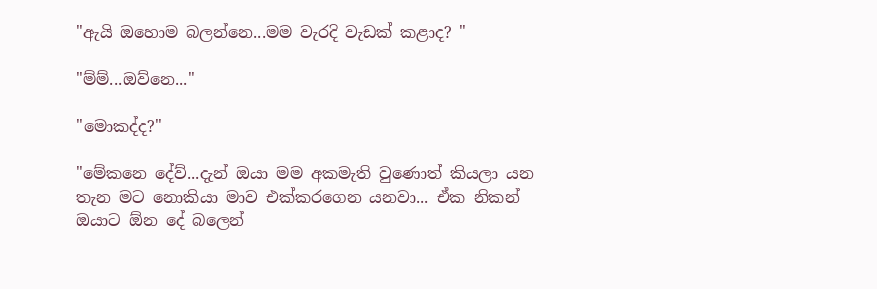"ඇයි ඔහොම බලන්නෙ...මම වැරදි වැඩක් කළාද? "

"ම්ම්...ඔව්නෙ..."

"මොකද්ද?"

"මේකනෙ දේව්...දැන් ඔයා මම අකමැති වුණොත් කියලා යන තැන මට නොකියා මාව එක්කරගෙන යනවා... ඒක නිකන් ඔයාට ඕන දේ බලෙන්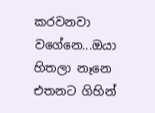කරවනවා වගේනෙ...ඔයා හිතලා නෑනෙ එතනට ගිහින්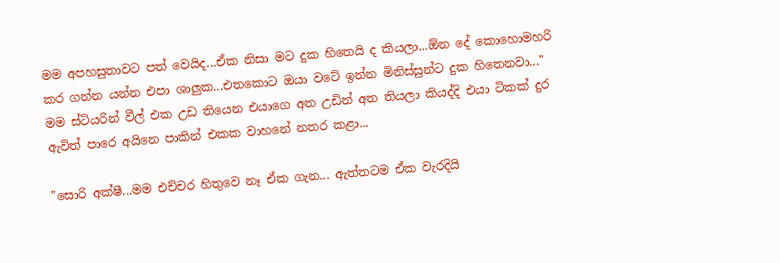මම අපහසුතාවට පත් වෙයිද...ඒක නිසා මට දුක හිතෙයි ද කියලා...ඕන දේ කොහොමහරි කර ගන්න යන්න එපා ශාලුක...එතකොට ඔයා වටේ ඉන්න මිනිස්සුන්ට දුක හිතෙනවා..."
මම ස්ටියරින් වීල් එක උඩ තියෙන එයාගෙ අත උඩින් අත තියලා කියද්දි එයා ටිකක් දුර ඇවිත් පාරෙ අයිනෙ පාකින් එකක වාහනේ නතර කළා...

"සොරි අක්ෂී...මම එච්චර හිතුවෙ නෑ ඒක ගැන... ඇත්තටම ඒක වැරදියි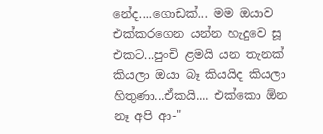නේද....ගොඩක්... මම ඔයාව එක්කරගෙන යන්න හැදුවෙ සූ එකට...පුංචි ළමයි යන තැනක් කියලා ඔයා බෑ කියයිද කියලා හිතුණා...ඒකයි.... එක්කො ඕන නෑ අපි ආ-"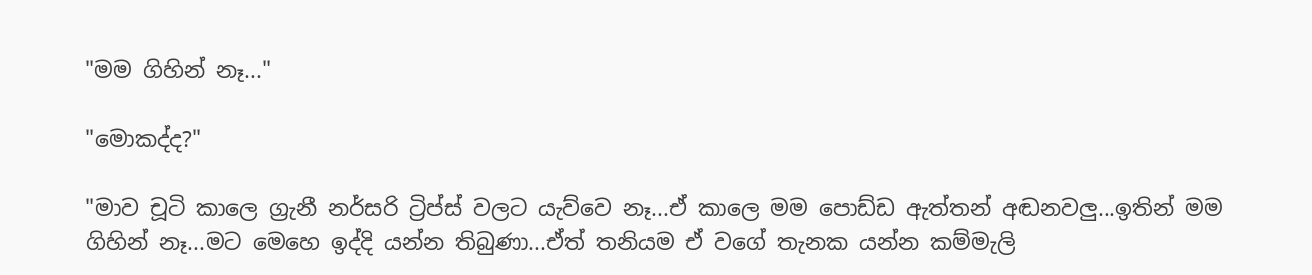"මම ගිහින් නෑ..."

"මොකද්ද?"

"මාව චූටි කාලෙ ග්‍රැනී නර්සරි ට්‍රිප්ස් වලට යැව්වෙ නෑ...ඒ කාලෙ මම පොඩ්ඩ ඇත්තන් අඬනවලු...ඉතින් මම ගිහින් නෑ...මට මෙහෙ ඉද්දි යන්න තිබුණා...ඒත් තනියම ඒ වගේ තැනක යන්න කම්මැලි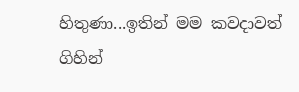හිතුණා...ඉතින් මම කවදාවත් ගිහින්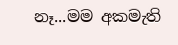නෑ...මම අකමැති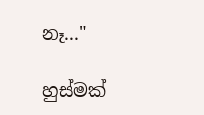නෑ..."

හුස්මක්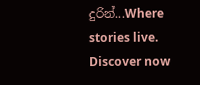දුරින්...Where stories live. Discover now